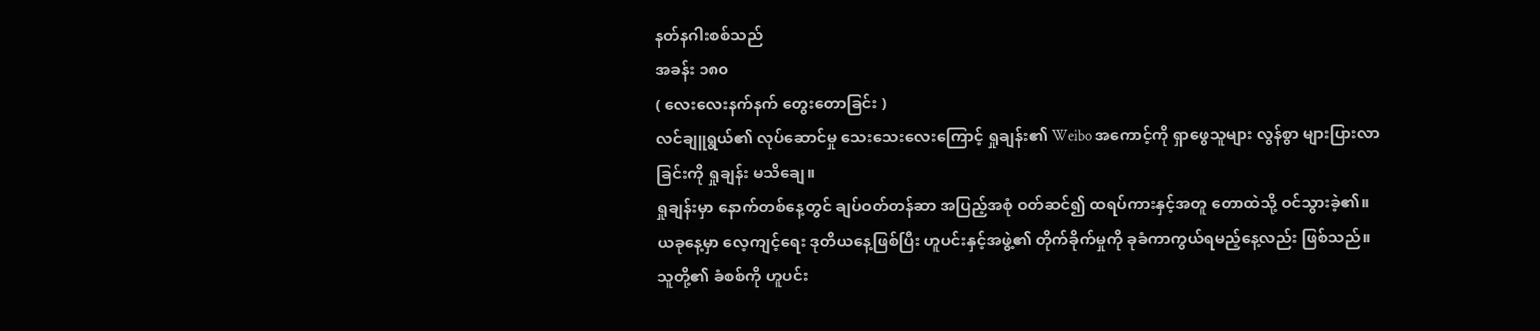နတ်နဂါးစစ်သည်
အခန်း ၁၈၀
( လေးလေးနက်နက် တွေးတောခြင်း )
လင်ချူရွယ်၏ လုပ်ဆောင်မှု သေးသေးလေးကြောင့် ရှုချန်း၏ Weibo အကောင့်ကို ရှာဖွေသူများ လွန်စွာ များပြားလာခြင်းကို ရှုချန်း မသိချေ။
ရှုချန်းမှာ နောက်တစ်နေ့တွင် ချပ်ဝတ်တန်ဆာ အပြည့်အစုံ ဝတ်ဆင်၍ ထရပ်ကားနှင့်အတူ တောထဲသို့ ဝင်သွားခဲ့၏။
ယခုနေ့မှာ လေ့ကျင့်ရေး ဒုတိယနေ့ဖြစ်ပြီး ဟူပင်းနှင့်အဖွဲ့၏ တိုက်ခိုက်မှုကို ခုခံကာကွယ်ရမည့်နေ့လည်း ဖြစ်သည်။
သူတို့၏ ခံစစ်ကို ဟူပင်း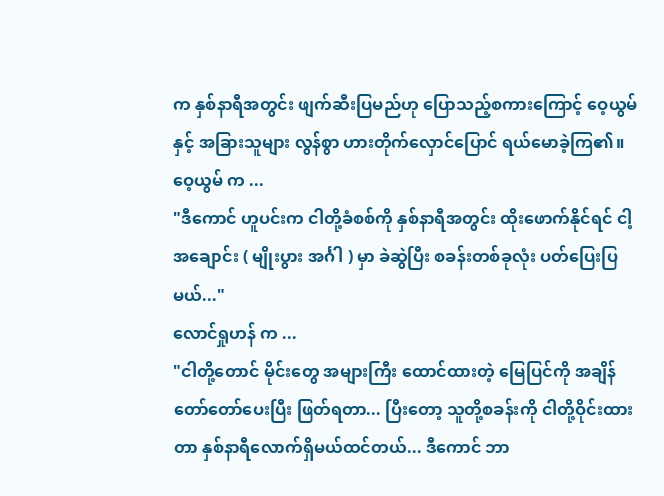က နှစ်နာရီအတွင်း ဖျက်ဆီးပြမည်ဟု ပြောသည့်စကားကြောင့် ဝေ့ယွမ် နှင့် အခြားသူများ လွန်စွာ ဟားတိုက်လှောင်ပြောင် ရယ်မောခဲ့ကြ၏။
ဝေ့ယွမ် က ...
"ဒီကောင် ဟူပင်းက ငါတို့ခံစစ်ကို နှစ်နာရီအတွင်း ထိုးဖောက်နိုင်ရင် ငါ့ အချောင်း ( မျိုးပွား အင်္ဂါ ) မှာ ခဲဆွဲပြီး စခန်းတစ်ခုလုံး ပတ်ပြေးပြမယ်..."
လောင်ရှုဟန် က ...
"ငါတို့တောင် မိုင်းတွေ အများကြီး ထောင်ထားတဲ့ မြေပြင်ကို အချိန်တော်တော်ပေးပြီး ဖြတ်ရတာ... ပြီးတော့ သူတို့စခန်းကို ငါတို့ဝိုင်းထားတာ နှစ်နာရီလောက်ရှိမယ်ထင်တယ်... ဒီကောင် ဘာ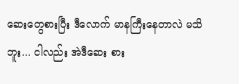ဆေးတွေစားပြီး ဒီလောက် မာနကြီးနေတာလဲ မသိဘူး... ငါလည်း အဲဒီဆေး စား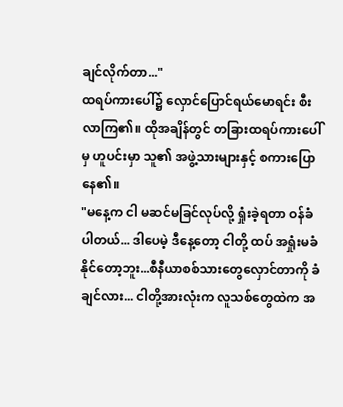ချင်လိုက်တာ..."
ထရပ်ကားပေါ်၌ လှောင်ပြောင်ရယ်မောရင်း စီးလာကြ၏။ ထိုအချိန်တွင် တခြားထရပ်ကားပေါ်မှ ဟူပင်းမှာ သူ၏ အဖွဲ့သားများနှင့် စကားပြောနေ၏။
"မနေ့က ငါ မဆင်မခြင်လုပ်လို့ ရှုံးခဲ့ရတာ ဝန်ခံပါတယ်... ဒါပေမဲ့ ဒီနေ့တော့ ငါတို့ ထပ် အရှုံးမခံနိုင်တော့ဘူး...စီနီယာစစ်သားတွေလှောင်တာကို ခံချင်လား... ငါတို့အားလုံးက လူသစ်တွေထဲက အ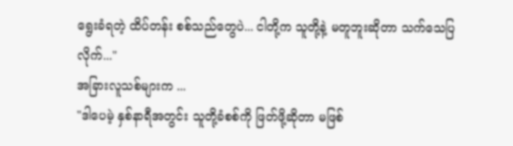ရွေးခံရတဲ့ ထိပ်တန်း စစ်သည်တွေပဲ... ငါတို့က သူတို့နဲ့ မတူဘူးဆိုတာ သက်သေပြလိုက်..."
အခြားလူသစ်များက ...
"ဒါပေမဲ့ နှစ်နာရီအတွင်း သူတို့ခံစစ်ကို ဖြတ်ဖို့ဆိုတာ မဖြစ်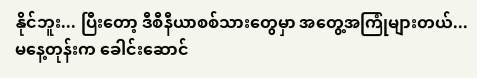နိုင်ဘူး... ပြီးတော့ ဒီစီနီယာစစ်သားတွေမှာ အတွေ့အကြုံများတယ်... မနေ့တုန်းက ခေါင်းဆောင်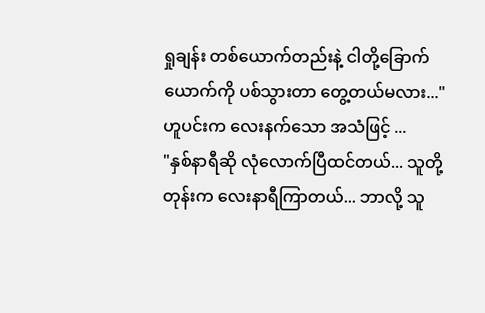ရှုချန်း တစ်ယောက်တည်းနဲ့ ငါတို့ခြောက်ယောက်ကို ပစ်သွားတာ တွေ့တယ်မလား..."
ဟူပင်းက လေးနက်သော အသံဖြင့် ...
"နှစ်နာရီဆို လုံလောက်ပြီထင်တယ်... သူတို့တုန်းက လေးနာရီကြာတယ်... ဘာလို့ သူ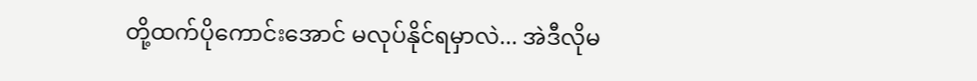တို့ထက်ပိုကောင်းအောင် မလုပ်နိုင်ရမှာလဲ... အဲဒီလိုမ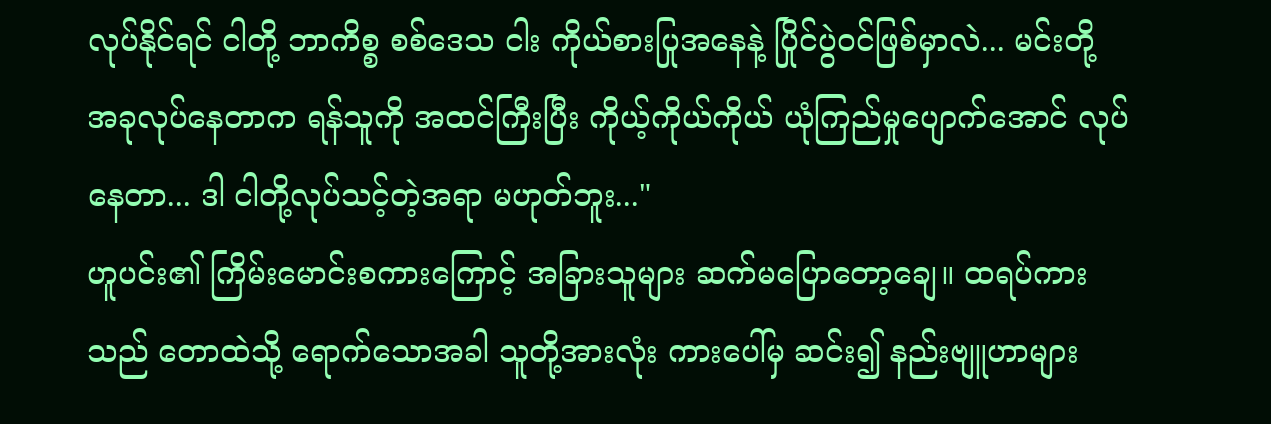လုပ်နိုင်ရင် ငါတို့ ဘာကိစ္စ စစ်ဒေသ ငါး ကိုယ်စားပြုအနေနဲ့ ပြိုင်ပွဲဝင်ဖြစ်မှာလဲ... မင်းတို့ အခုလုပ်နေတာက ရန်သူကို အထင်ကြီးပြီး ကိုယ့်ကိုယ်ကိုယ် ယုံကြည်မှုပျောက်အောင် လုပ်နေတာ... ဒါ ငါတို့လုပ်သင့်တဲ့အရာ မဟုတ်ဘူး..."
ဟူပင်း၏ ကြိမ်းမောင်းစကားကြောင့် အခြားသူများ ဆက်မပြောတော့ချေ။ ထရပ်ကားသည် တောထဲသို့ ရောက်သောအခါ သူတို့အားလုံး ကားပေါ်မှ ဆင်း၍ နည်းဗျူဟာများ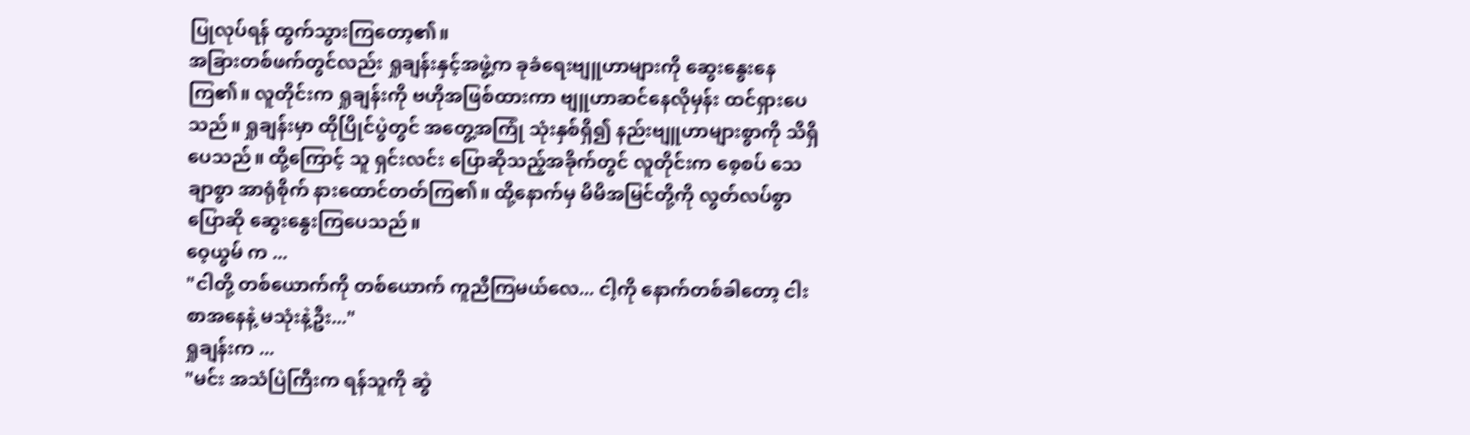ပြုလုပ်ရန် ထွက်သွားကြတော့၏။
အခြားတစ်ဖက်တွင်လည်း ရှုချန်းနှင့်အဖွဲ့က ခုခံရေးဗျူဟာများကို ဆွေးနွေးနေကြ၏။ လူတိုင်းက ရှုချန်းကို ဗဟိုအဖြစ်ထားကာ ဗျူဟာဆင်နေလိုမှန်း ထင်ရှားပေသည်။ ရှုချန်းမှာ ထိုပြိုင်ပွဲတွင် အတွေ့အကြုံ သုံးနှစ်ရှိ၍ နည်းဗျူဟာများစွာကို သိရှိပေသည်။ ထို့ကြောင့် သူ ရှင်းလင်း ပြောဆိုသည့်အခိုက်တွင် လူတိုင်းက စေ့စပ် သေချာစွာ အာရုံစိုက် နားထောင်တတ်ကြ၏။ ထို့နောက်မှ မိမိအမြင်တို့ကို လွတ်လပ်စွာ ပြောဆို ဆွေးနွေးကြပေသည်။
ဝေ့ယွမ် က ...
"ငါတို့ တစ်ယောက်ကို တစ်ယောက် ကူညီကြမယ်လေ... ငါ့ကို နောက်တစ်ခါတော့ ငါးစာအနေနဲ့ မသုံးနဲ့ဦး..."
ရှုချန်းက ...
"မင်း အသံပြဲကြီးက ရန်သူကို ဆွဲ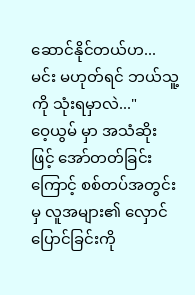ဆောင်နိုင်တယ်ဟ... မင်း မဟုတ်ရင် ဘယ်သူ့ကို သုံးရမှာလဲ..."
ဝေ့ယွမ် မှာ အသံဆိုးဖြင့် အော်တတ်ခြင်းကြောင့် စစ်တပ်အတွင်းမှ လူအများ၏ လှောင်ပြောင်ခြင်းကို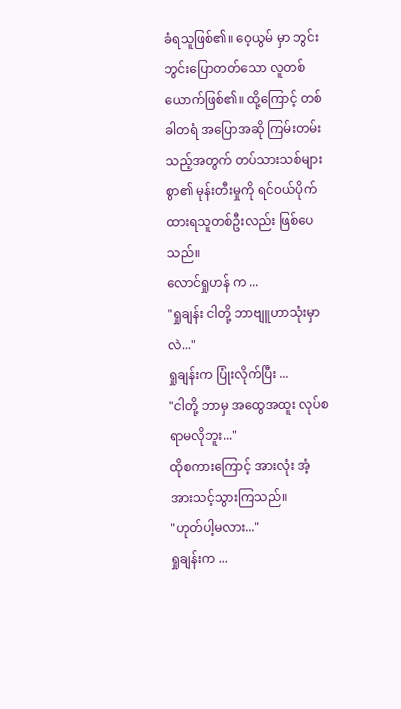ခံရသူဖြစ်၏။ ဝေ့ယွမ် မှာ ဘွင်းဘွင်းပြောတတ်သော လူတစ်ယောက်ဖြစ်၏။ ထို့ကြောင့် တစ်ခါတရံ အပြောအဆို ကြမ်းတမ်းသည့်အတွက် တပ်သားသစ်များစွာ၏ မုန်းတီးမှုကို ရင်ဝယ်ပိုက်ထားရသူတစ်ဦးလည်း ဖြစ်ပေသည်။
လောင်ရှုဟန် က ...
"ရှုချန်း ငါတို့ ဘာဗျူဟာသုံးမှာလဲ..."
ရှုချန်းက ပြုံးလိုက်ပြီး ...
"ငါတို့ ဘာမှ အထွေအထူး လုပ်စရာမလိုဘူး..."
ထိုစကားကြောင့် အားလုံး အံ့အားသင့်သွားကြသည်။
"ဟုတ်ပါ့မလား..."
ရှုချန်းက ...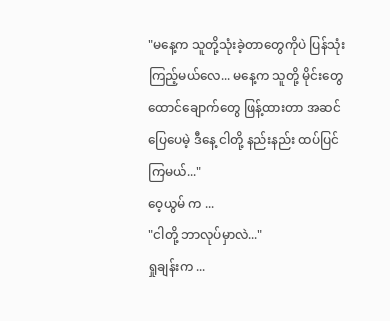"မနေ့က သူတို့သုံးခဲ့တာတွေကိုပဲ ပြန်သုံးကြည့်မယ်လေ... မနေ့က သူတို့ မိုင်းတွေ ထောင်ချောက်တွေ ဖြန့်ထားတာ အဆင်ပြေပေမဲ့ ဒီနေ့ ငါတို့ နည်းနည်း ထပ်ပြင်ကြမယ်..."
ဝေ့ယွမ် က ...
"ငါတို့ ဘာလုပ်မှာလဲ..."
ရှုချန်းက ...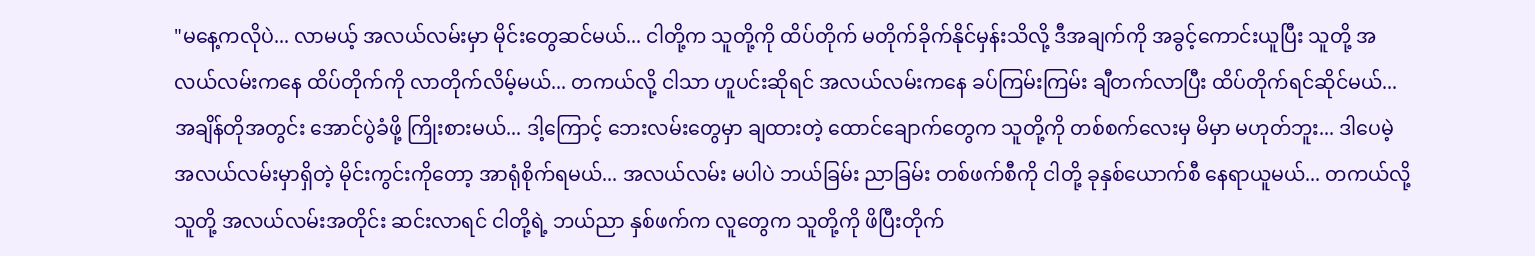"မနေ့ကလိုပဲ... လာမယ့် အလယ်လမ်းမှာ မိုင်းတွေဆင်မယ်... ငါတို့က သူတို့ကို ထိပ်တိုက် မတိုက်ခိုက်နိုင်မှန်းသိလို့ ဒီအချက်ကို အခွင့်ကောင်းယူပြီး သူတို့ အလယ်လမ်းကနေ ထိပ်တိုက်ကို လာတိုက်လိမ့်မယ်... တကယ်လို့ ငါသာ ဟူပင်းဆိုရင် အလယ်လမ်းကနေ ခပ်ကြမ်းကြမ်း ချီတက်လာပြီး ထိပ်တိုက်ရင်ဆိုင်မယ်... အချိန်တိုအတွင်း အောင်ပွဲခံဖို့ ကြိုးစားမယ်... ဒါ့ကြောင့် ဘေးလမ်းတွေမှာ ချထားတဲ့ ထောင်ချောက်တွေက သူတို့ကို တစ်စက်လေးမှ မိမှာ မဟုတ်ဘူး... ဒါပေမဲ့ အလယ်လမ်းမှာရှိတဲ့ မိုင်းကွင်းကိုတော့ အာရုံစိုက်ရမယ်... အလယ်လမ်း မပါပဲ ဘယ်ခြမ်း ညာခြမ်း တစ်ဖက်စီကို ငါတို့ ခုနှစ်ယောက်စီ နေရာယူမယ်... တကယ်လို့ သူတို့ အလယ်လမ်းအတိုင်း ဆင်းလာရင် ငါတို့ရဲ့ ဘယ်ညာ နှစ်ဖက်က လူတွေက သူတို့ကို ဖိပြီးတိုက်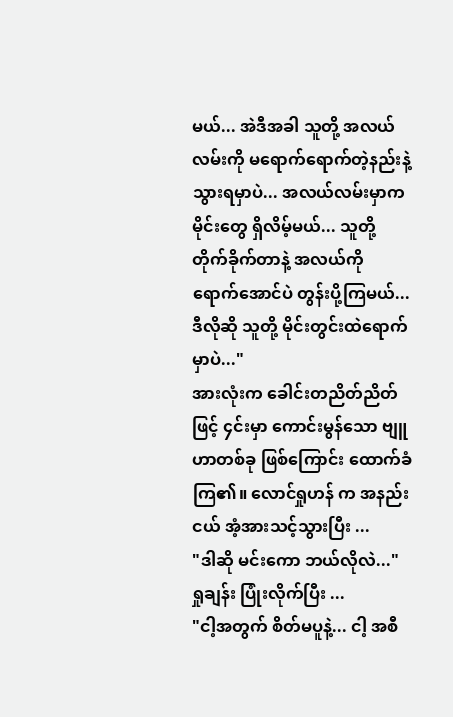မယ်... အဲဒီအခါ သူတို့ အလယ်လမ်းကို မရောက်ရောက်တဲ့နည်းနဲ့ သွားရမှာပဲ... အလယ်လမ်းမှာက မိုင်းတွေ ရှိလိမ့်မယ်... သူတို့ တိုက်ခိုက်တာနဲ့ အလယ်ကို ရောက်အောင်ပဲ တွန်းပို့ကြမယ်... ဒီလိုဆို သူတို့ မိုင်းတွင်းထဲရောက်မှာပဲ..."
အားလုံးက ခေါင်းတညိတ်ညိတ်ဖြင့် ၄င်းမှာ ကောင်းမွန်သော ဗျူဟာတစ်ခု ဖြစ်ကြောင်း ထောက်ခံကြ၏။ လောင်ရှုဟန် က အနည်းငယ် အံ့အားသင့်သွားပြီး ...
"ဒါဆို မင်းကော ဘယ်လိုလဲ..."
ရှုချန်း ပြုံးလိုက်ပြီး ...
"ငါ့အတွက် စိတ်မပူနဲ့... ငါ့ အစီ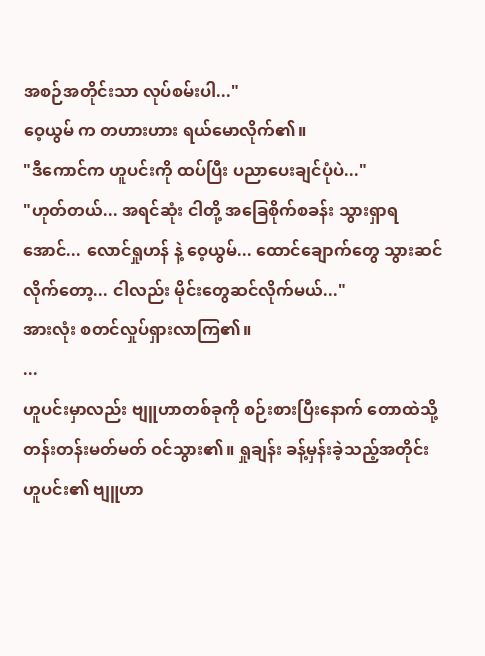အစဉ်အတိုင်းသာ လုပ်စမ်းပါ..."
ဝေ့ယွမ် က တဟားဟား ရယ်မောလိုက်၏။
"ဒီကောင်က ဟူပင်းကို ထပ်ပြီး ပညာပေးချင်ပုံပဲ..."
"ဟုတ်တယ်... အရင်ဆုံး ငါတို့ အခြေစိုက်စခန်း သွားရှာရအောင်... လောင်ရှုဟန် နဲ့ ဝေ့ယွမ်... ထောင်ချောက်တွေ သွားဆင်လိုက်တော့... ငါလည်း မိုင်းတွေဆင်လိုက်မယ်..."
အားလုံး စတင်လှုပ်ရှားလာကြ၏။
...
ဟူပင်းမှာလည်း ဗျူဟာတစ်ခုကို စဉ်းစားပြီးနောက် တောထဲသို့ တန်းတန်းမတ်မတ် ဝင်သွား၏။ ရှုချန်း ခန့်မှန်းခဲ့သည့်အတိုင်း ဟူပင်း၏ ဗျူဟာ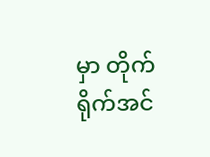မှာ တိုက်ရိုက်အင်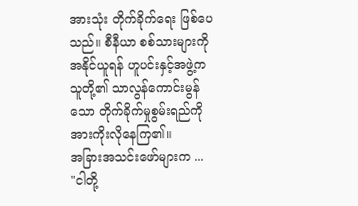အားသုံး တိုက်ခိုက်ရေး ဖြစ်ပေသည်။ စီနီယာ စစ်သားများကို အနိုင်ယူရန် ဟူပင်းနှင့်အဖွဲ့က သူတို့၏ သာလွန်ကောင်းမွန်သော တိုက်ခိုက်မှုစွမ်းရည်ကို အားကိုးလိုနေကြ၏။
အခြားအသင်းဖော်များက ...
"ငါတို့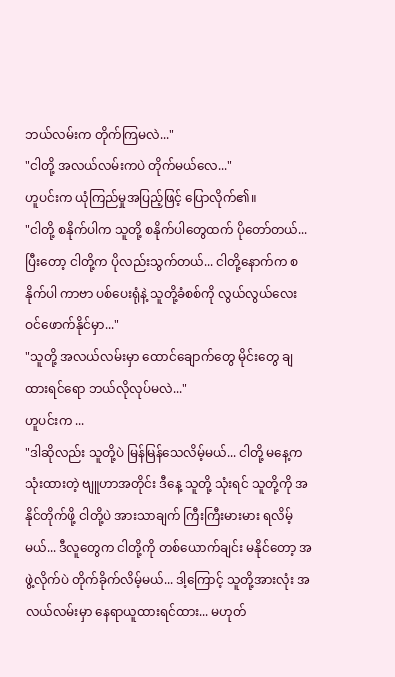ဘယ်လမ်းက တိုက်ကြမလဲ..."
"ငါတို့ အလယ်လမ်းကပဲ တိုက်မယ်လေ..."
ဟူပင်းက ယုံကြည်မှုအပြည့်ဖြင့် ပြောလိုက်၏။
"ငါတို့ စနိုက်ပါက သူတို့ စနိုက်ပါတွေထက် ပိုတော်တယ်... ပြီးတော့ ငါတို့က ပိုလည်းသွက်တယ်... ငါတို့နောက်က စနိုက်ပါ ကာဗာ ပစ်ပေးရုံနဲ့ သူတို့ခံစစ်ကို လွယ်လွယ်လေး ဝင်ဖောက်နိုင်မှာ..."
"သူတို့ အလယ်လမ်းမှာ ထောင်ချောက်တွေ မိုင်းတွေ ချထားရင်ရော ဘယ်လိုလုပ်မလဲ..."
ဟူပင်းက ...
"ဒါဆိုလည်း သူတို့ပဲ မြန်မြန်သေလိမ့်မယ်... ငါတို့ မနေ့က သုံးထားတဲ့ ဗျူဟာအတိုင်း ဒီနေ့ သူတို့ သုံးရင် သူတို့ကို အနိုင်တိုက်ဖို့ ငါတို့ပဲ အားသာချက် ကြီးကြီးမားမား ရလိမ့်မယ်... ဒီလူတွေက ငါတို့ကို တစ်ယောက်ချင်း မနိုင်တော့ အဖွဲ့လိုက်ပဲ တိုက်ခိုက်လိမ့်မယ်... ဒါ့ကြောင့် သူတို့အားလုံး အလယ်လမ်းမှာ နေရာယူထားရင်ထား... မဟုတ်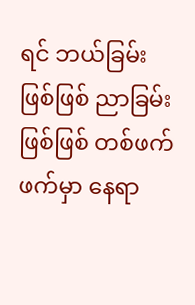ရင် ဘယ်ခြမ်းဖြစ်ဖြစ် ညာခြမ်းဖြစ်ဖြစ် တစ်ဖက်ဖက်မှာ နေရာ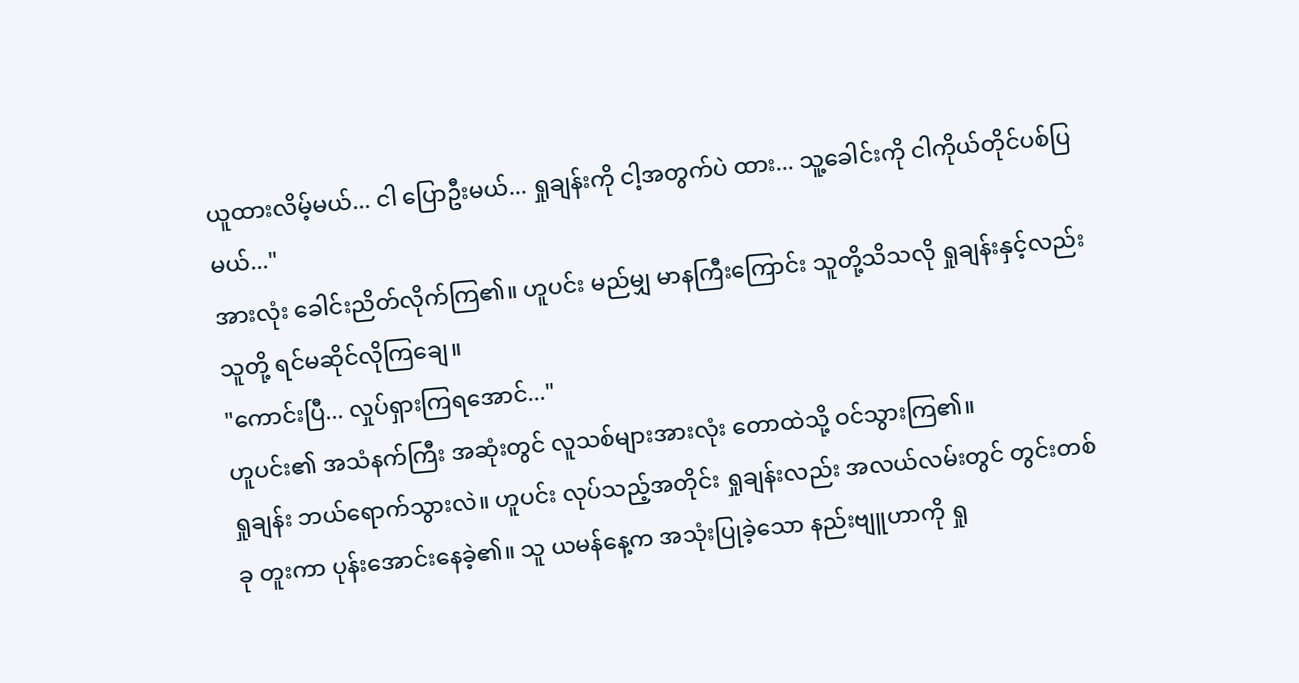ယူထားလိမ့်မယ်... ငါ ပြောဦးမယ်... ရှုချန်းကို ငါ့အတွက်ပဲ ထား... သူ့ခေါင်းကို ငါကိုယ်တိုင်ပစ်ပြမယ်..."
အားလုံး ခေါင်းညိတ်လိုက်ကြ၏။ ဟူပင်း မည်မျှ မာနကြီးကြောင်း သူတို့သိသလို ရှုချန်းနှင့်လည်း သူတို့ ရင်မဆိုင်လိုကြချေ။
"ကောင်းပြီ... လှုပ်ရှားကြရအောင်..."
ဟူပင်း၏ အသံနက်ကြီး အဆုံးတွင် လူသစ်များအားလုံး တောထဲသို့ ဝင်သွားကြ၏။
ရှုချန်း ဘယ်ရောက်သွားလဲ။ ဟူပင်း လုပ်သည့်အတိုင်း ရှုချန်းလည်း အလယ်လမ်းတွင် တွင်းတစ်ခု တူးကာ ပုန်းအောင်းနေခဲ့၏။ သူ ယမန်နေ့က အသုံးပြုခဲ့သော နည်းဗျူဟာကို ရှု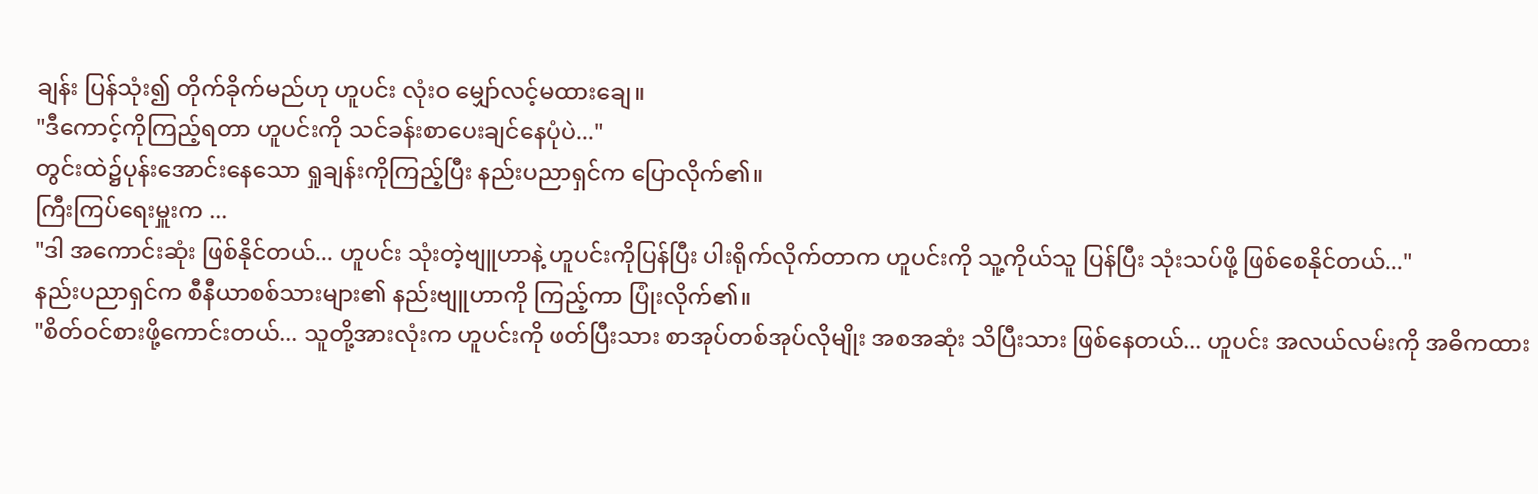ချန်း ပြန်သုံး၍ တိုက်ခိုက်မည်ဟု ဟူပင်း လုံးဝ မျှော်လင့်မထားချေ။
"ဒီကောင့်ကိုကြည့်ရတာ ဟူပင်းကို သင်ခန်းစာပေးချင်နေပုံပဲ..."
တွင်းထဲ၌ပုန်းအောင်းနေသော ရှုချန်းကိုကြည့်ပြီး နည်းပညာရှင်က ပြောလိုက်၏။
ကြီးကြပ်ရေးမှူးက ...
"ဒါ အကောင်းဆုံး ဖြစ်နိုင်တယ်... ဟူပင်း သုံးတဲ့ဗျူဟာနဲ့ ဟူပင်းကိုပြန်ပြီး ပါးရိုက်လိုက်တာက ဟူပင်းကို သူ့ကိုယ်သူ ပြန်ပြီး သုံးသပ်ဖို့ ဖြစ်စေနိုင်တယ်..."
နည်းပညာရှင်က စီနီယာစစ်သားများ၏ နည်းဗျူဟာကို ကြည့်ကာ ပြုံးလိုက်၏။
"စိတ်ဝင်စားဖို့ကောင်းတယ်... သူတို့အားလုံးက ဟူပင်းကို ဖတ်ပြီးသား စာအုပ်တစ်အုပ်လိုမျိုး အစအဆုံး သိပြီးသား ဖြစ်နေတယ်... ဟူပင်း အလယ်လမ်းကို အဓိကထား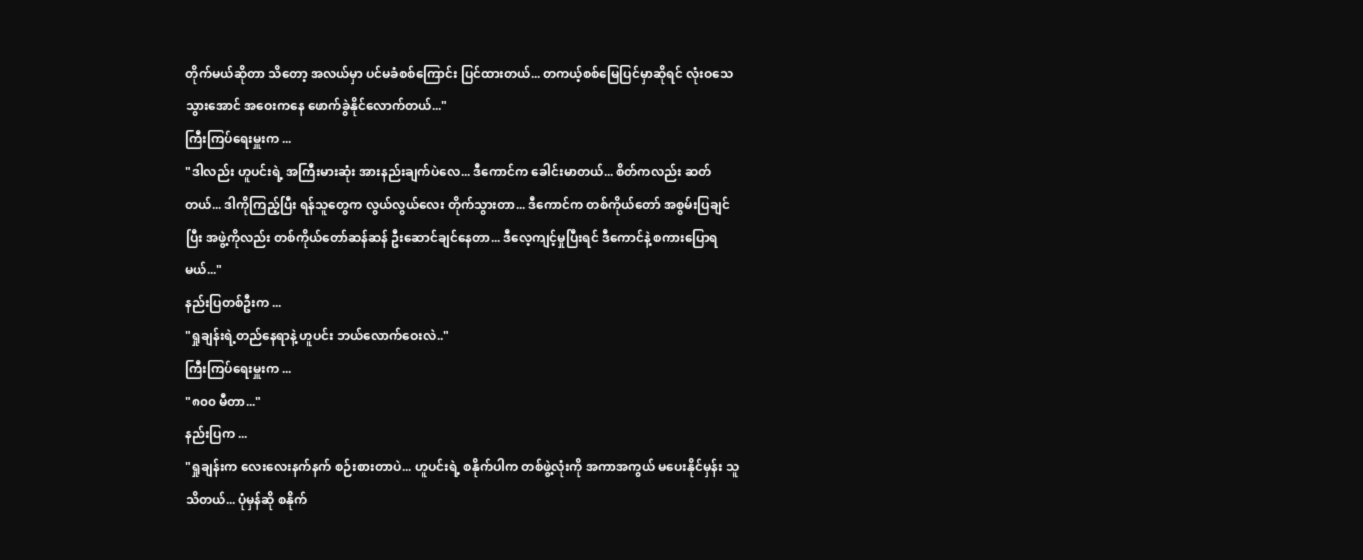တိုက်မယ်ဆိုတာ သိတော့ အလယ်မှာ ပင်မခံစစ်ကြောင်း ပြင်ထားတယ်... တကယ့်စစ်မြေပြင်မှာဆိုရင် လုံးဝသေသွားအောင် အဝေးကနေ ဖောက်ခွဲနိုင်လောက်တယ်..."
ကြီးကြပ်ရေးမှူးက ...
"ဒါလည်း ဟူပင်းရဲ့ အကြီးမားဆုံး အားနည်းချက်ပဲလေ... ဒီကောင်က ခေါင်းမာတယ်... စိတ်ကလည်း ဆတ်တယ်... ဒါကိုကြည့်ပြီး ရန်သူတွေက လွယ်လွယ်လေး တိုက်သွားတာ... ဒီကောင်က တစ်ကိုယ်တော် အစွမ်းပြချင်ပြီး အဖွဲ့ကိုလည်း တစ်ကိုယ်တော်ဆန်ဆန် ဦးဆောင်ချင်နေတာ... ဒီလေ့ကျင့်မှုပြီးရင် ဒီကောင်နဲ့ စကားပြောရမယ်..."
နည်းပြတစ်ဦးက ...
"ရှုချန်းရဲ့တည်နေရာနဲ့ ဟူပင်း ဘယ်လောက်ဝေးလဲ.."
ကြီးကြပ်ရေးမှူးက ...
"၈၀၀ မီတာ..."
နည်းပြက ...
"ရှုချန်းက လေးလေးနက်နက် စဉ်းစားတာပဲ... ဟူပင်းရဲ့ စနိုက်ပါက တစ်ဖွဲ့လုံးကို အကာအကွယ် မပေးနိုင်မှန်း သူ သိတယ်... ပုံမှန်ဆို စနိုက်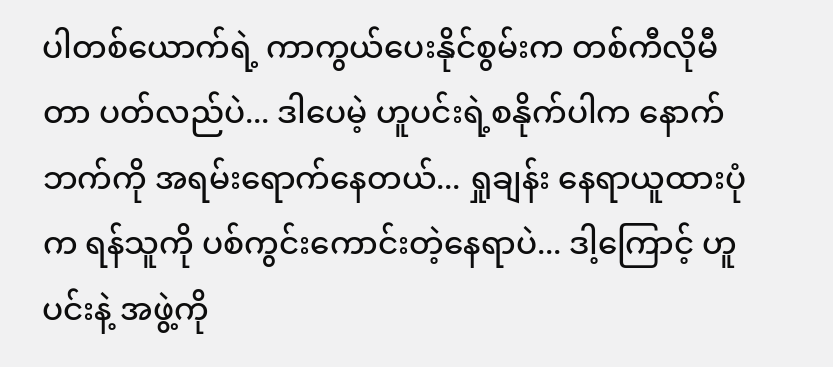ပါတစ်ယောက်ရဲ့ ကာကွယ်ပေးနိုင်စွမ်းက တစ်ကီလိုမီတာ ပတ်လည်ပဲ... ဒါပေမဲ့ ဟူပင်းရဲ့စနိုက်ပါက နောက်ဘက်ကို အရမ်းရောက်နေတယ်... ရှုချန်း နေရာယူထားပုံက ရန်သူကို ပစ်ကွင်းကောင်းတဲ့နေရာပဲ... ဒါ့ကြောင့် ဟူပင်းနဲ့ အဖွဲ့ကို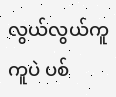လွယ်လွယ်ကူကူပဲ ပစ်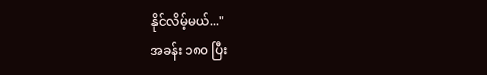နိုင်လိမ့်မယ်..."
အခန်း ၁၈၀ ပြီး